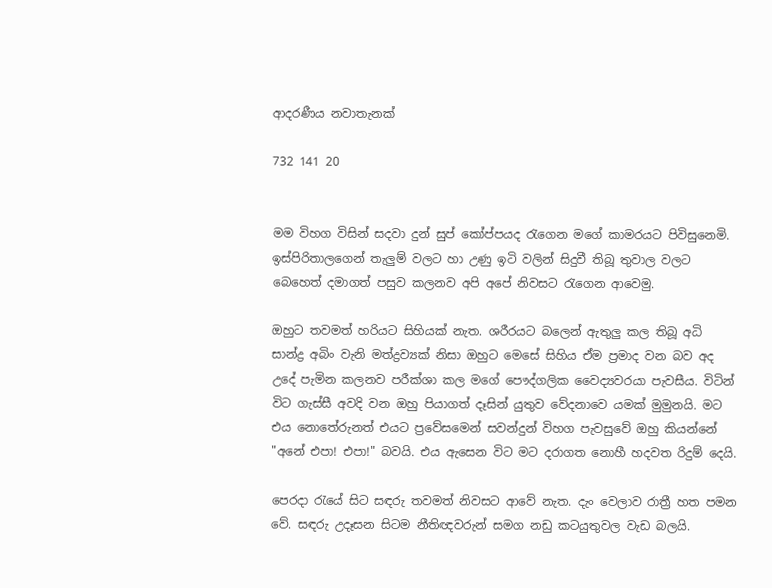ආදරණීය නවාතැනක්

732 141 20


මම විහග විසින් සදවා දුන් සුප් කෝප්පයද රැගෙන මගේ කාමරයට පිවිසුනෙමි. ඉස්පිරිතාලගෙන් තැලුම් වලට හා උණු ඉටි වලින් සිදුවී තිබූ තුවාල වලට බෙහෙත් දමාගත් පසුව කලනව අපි අපේ නිවසට රැගෙන ආවෙමු.

ඔහුට තවමත් හරියට සිහියක් නැත. ශරීරයට බලෙන් ඇතුලු කල තිබූ අධි සාන්ද්‍ර අබිං වැනි මත්ද්‍රව්‍යක් නිසා ඔහුට මෙසේ සිහිය ඒම ප්‍රමාද වන බව අද උදේ පැමින කලනව පරීක්ශා කල මගේ පෞද්ගලික වෛද්‍යවරයා පැවසීය. විටින් විට ගැස්සී අවදි වන ඔහු පියාගත් දෑසින් යුතුව වේදනාවෙ යමක් මුමුනයි. මට එය නොතේරුනත් එයට ප්‍රවේසමෙන් සවන්දුන් විහග පැවසුවේ ඔහු කියන්නේ "අනේ එපා! එපා!" බවයි. එය ඇසෙන විට මට දරාගත නොහී හදවත රිදුම් දෙයි.

පෙරදා රැයේ සිට සඳරු තවමත් නිවසට ආවේ නැත. දැං වෙලාව රාත්‍රී හත පමන වේ. සඳරු උදෑසන සිටම නීතිඥවරුන් සමග නඩු කටයුතුවල වැඩ බලයි.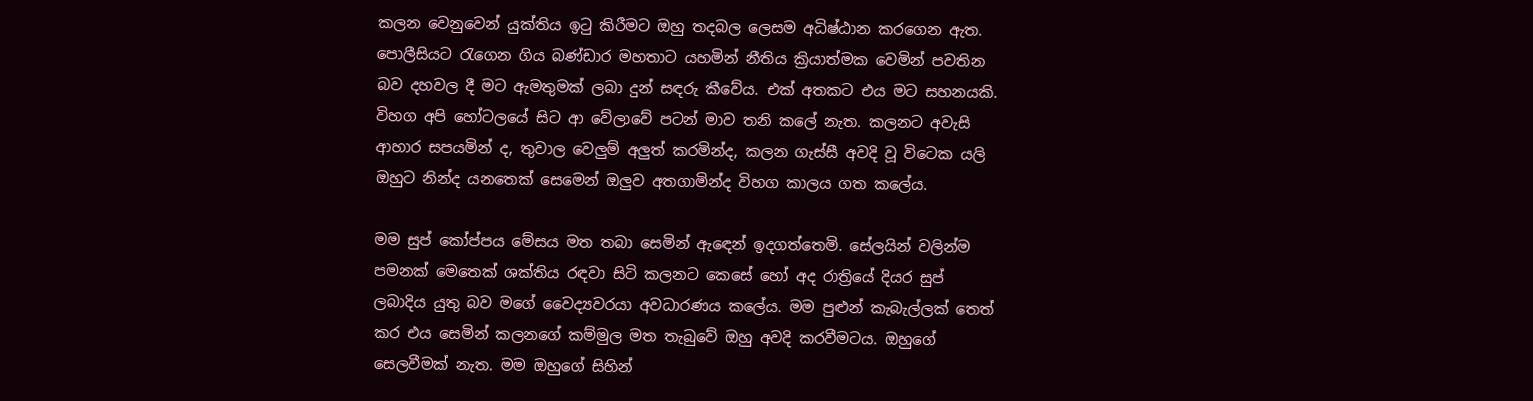කලන වෙනුවෙන් යුක්තිය ඉටු කිරීමට ඔහු තදබල ලෙසම අධිෂ්ඨාන කරගෙන ඇත. පොලීසියට රැගෙන ගිය බණ්ඩාර මහතාට යහමින් නීතිය ක්‍රියාත්මක වෙමින් පවතින බව දහවල දී මට ඇමතුමක් ලබා දුන් සඳරු කීවේය. එක් අතකට එය මට සහනයකි. විහග අපි හෝටලයේ සිට ආ වේලාවේ පටන් මාව තනි කලේ නැත. කලනට අවැසි ආහාර සපයමින් ද, තුවාල වෙලුම් අලුත් කරමින්ද, කලන ගැස්සී අවදි වූ විටෙක යලි ඔහුට නින්ද යනතෙක් සෙමෙන් ඔලුව අතගාමින්ද විහග කාලය ගත කලේය.

මම සුප් කෝප්පය මේසය මත තබා සෙමින් ඇඳෙන් ඉදගත්තෙමි. සේලයින් වලින්ම පමනක් මෙතෙක් ශක්තිය රඳවා සිටි කලනට කෙසේ හෝ අද රාත්‍රියේ දියර සුප් ලබාදිය යුතු බව මගේ වෛද්‍යවරයා අවධාරණය කලේය. මම පුළුන් කැබැල්ලක් තෙත් කර එය සෙමින් කලනගේ කම්මුල මත තැබුවේ ඔහු අවදි කරවීමටය. ඔහුගේ සෙලවීමක් නැත. මම ඔහුගේ සිහින්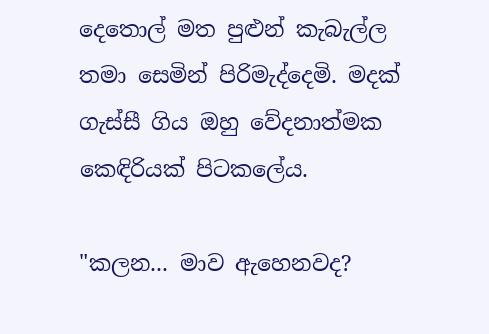දෙතොල් මත පුළුන් කැබැල්ල තමා සෙමින් පිරිමැද්දෙමි. මදක් ගැස්සී ගිය ඔහු වේදනාත්මක කෙඳිරියක් පිටකලේය.

"කලන... මාව ඇහෙනවද?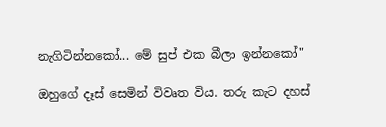නැගිටින්නකෝ... මේ සුප් එක බීලා ඉන්නකෝ"

ඔහුගේ දෑස් සෙමින් විවෘත විය. තරු කැට දහස්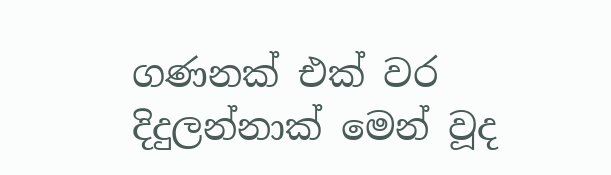ගණනක් එක් වර දිදුලන්නාක් මෙන් වූද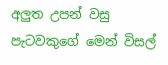අලුත උපන් වසු පැටවකුගේ මෙන් විසල්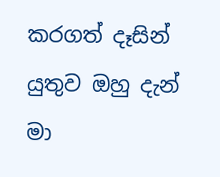කරගත් දෑසින් යුතුව ඔහු දැන් මා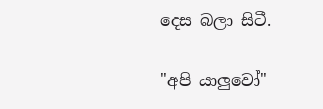දෙස බලා සිටී.

"අපි යාලුවෝ"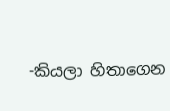-කියලා හිතාගෙන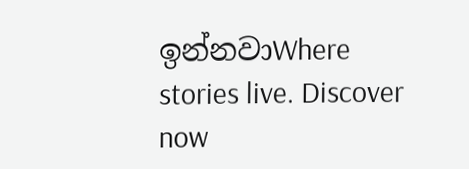ඉන්නවාWhere stories live. Discover now